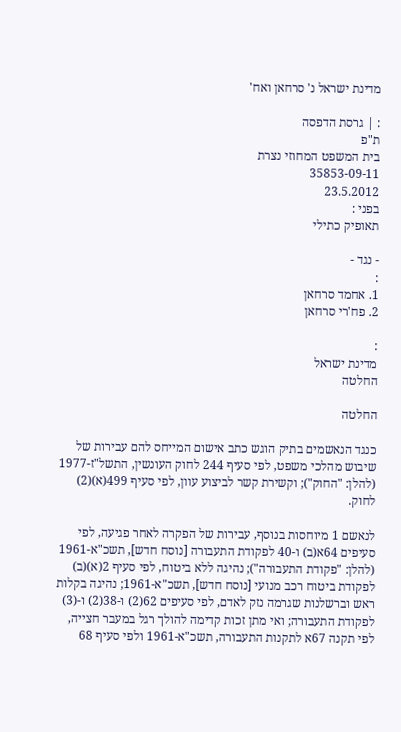מדינת ישראל נ' סרחאן ואח'

: | גרסת הדפסה
ת"פ
בית המשפט המחוזי נצרת
35853-09-11
23.5.2012
בפני :
תאופיק כתילי

- נגד -
:
1. אחמד סרחאן
2. פח'רי סרחאן

:
מדינת ישראל
החלטה

החלטה

כנגד הנאשמים בתיק הוגש כתב אישום המייחס להם עבירות של שיבוש מהלכי משפט, לפי סעיף 244 לחוק העונשין, התשל"ז-1977 (להלן: "החוק"); וקשירת קשר לביצוע עוון, לפי סעיף 499(א)(2) לחוק.

לנאשם 1 מיוחסות בנוסף, עבירות של הפקרה לאחר פגיעה, לפי סעיפים 64א(ב) ו-40 לפקודת התעבורה [נוסח חדש], תשכ"א-1961 (להלן: "פקודת התעבורה"); נהיגה ללא ביטוח, לפי סעיף 2(א)(ב) לפקודת ביטוח רכב מנועי [נוסח חדש], תשכ"א-1961; נהיגה בקלות ראש וברשלנות שגרמה נזק לאדם, לפי סעיפים 62(2) ו-38(2) ו-(3) לפקודת התעבורה; ואי מתן זכות קדימה להולך רגל במעבר חצייה, לפי תקנה 67א לתקנות התעבורה, תשכ"א-1961 ולפי סעיף 68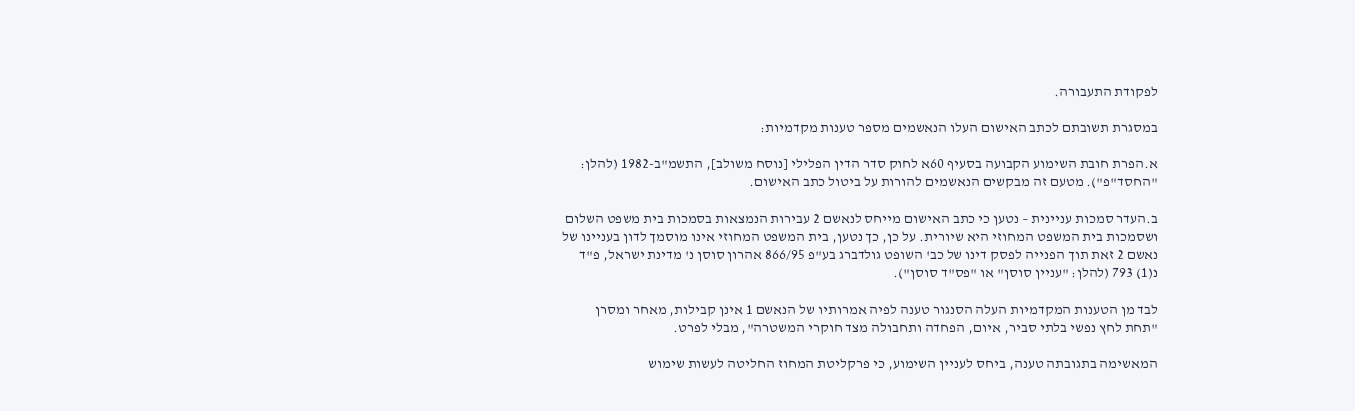לפקודת התעבורה.

במסגרת תשובתם לכתב האישום העלו הנאשמים מספר טענות מקדמיות:

א.הפרת חובת השימוע הקבועה בסעיף 60א לחוק סדר הדין הפלילי [נוסח משולב], התשמ"ב-1982 (להלן: "החסד"פ"). מטעם זה מבקשים הנאשמים להורות על ביטול כתב האישום.

ב.העדר סמכות עניינית – נטען כי כתב האישום מייחס לנאשם 2 עבירות הנמצאות בסמכות בית משפט השלום ושסמכות בית המשפט המחוזי היא שיורית. על כן, כך נטען, בית המשפט המחוזי אינו מוסמך לדון בעניינו של נאשם 2 זאת תוך הפנייה לפסק דינו של כב' השופט גולדברג בע"פ 866/95 אהרון סוסן נ' מדינת ישראל, פ"ד נ(1) 793 (להלן: "עניין סוסן" או "פס"ד סוסן").

לבד מן הטענות המקדמיות העלה הסנגור טענה לפיה אמרותיו של הנאשם 1 אינן קבילות, מאחר ומסרן "תחת לחץ נפשי בלתי סביר, איום, הפחדה ותחבולה מצד חוקרי המשטרה", מבלי לפרט.

המאשימה בתגובתה טענה, ביחס לעניין השימוע, כי פרקליטת המחוז החליטה לעשות שימוש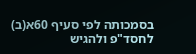בסמכותה לפי סעיף 60א(ב) לחסד"פ ולהגיש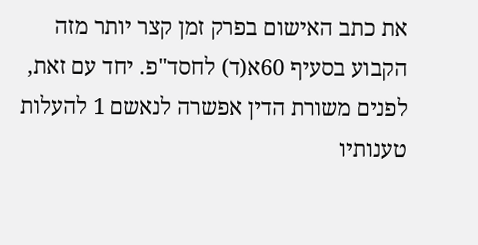את כתב האישום בפרק זמן קצר יותר מזה הקבוע בסעיף 60א(ד) לחסד"פ. יחד עם זאת, לפנים משורת הדין אפשרה לנאשם 1 להעלות טענותיו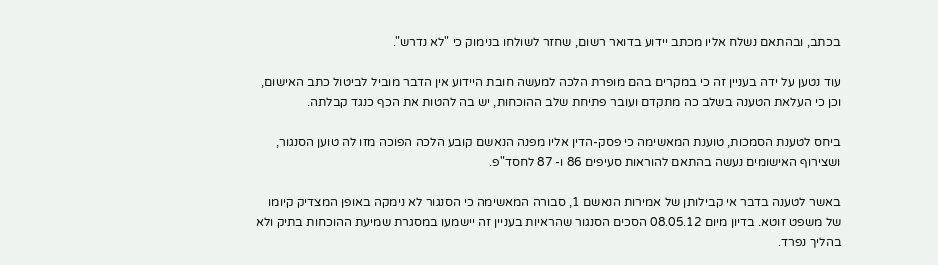בכתב, ובהתאם נשלח אליו מכתב יידוע בדואר רשום, שחזר לשולחו בנימוק כי "לא נדרש".

עוד נטען על ידה בעניין זה כי במקרים בהם מופרת הלכה למעשה חובת היידוע אין הדבר מוביל לביטול כתב האישום, וכן כי העלאת הטענה בשלב כה מתקדם ועובר פתיחת שלב ההוכחות, יש בה להטות את הכף כנגד קבלתה.

ביחס לטענת הסמכות, טוענת המאשימה כי פסק-הדין אליו מפנה הנאשם קובע הלכה הפוכה מזו לה טוען הסנגור, ושצירוף האישומים נעשה בהתאם להוראות סעיפים 86 ו- 87 לחסד"פ.

באשר לטענה בדבר אי קבילותן של אמירות הנאשם 1, סבורה המאשימה כי הסנגור לא נימקה באופן המצדיק קיומו של משפט זוטא. בדיון מיום 08.05.12 הסכים הסנגור שהראיות בעניין זה יישמעו במסגרת שמיעת ההוכחות בתיק ולא בהליך נפרד.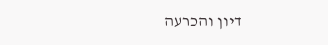דיון והכרעה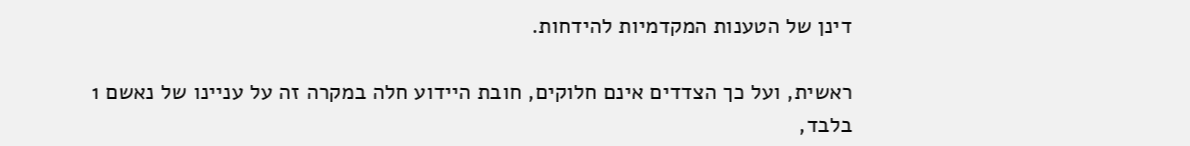דינן של הטענות המקדמיות להידחות.

ראשית, ועל כך הצדדים אינם חלוקים, חובת היידוע חלה במקרה זה על עניינו של נאשם 1 בלבד,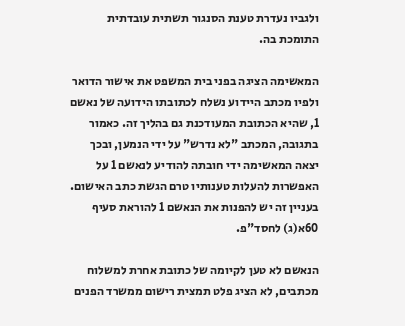ולגביו נעדרת טענת הסנגור תשתית עובדתית התומכת בה.

המאשימה הציגה בפני בית המשפט את אישור הדואר ולפיו מכתב היידוע נשלח לכתובתו הידועה של נאשם 1, שהיא הכתובת המעודכנת גם בהליך זה. כאמור בתגובה, המכתב "לא נדרש" על ידי הנמען, ובכך יצאה המאשימה ידי חובתה להודיע לנאשם 1 על האפשרות להעלות טענותיו טרם הגשת כתב האישום. בעניין זה יש להפנות את הנאשם 1 להוראת סעיף 60א(ג) לחסד"פ.

הנאשם לא טען לקיומה של כתובת אחרת למשלוח מכתבים, לא הציג פלט תמצית רישום ממשרד הפנים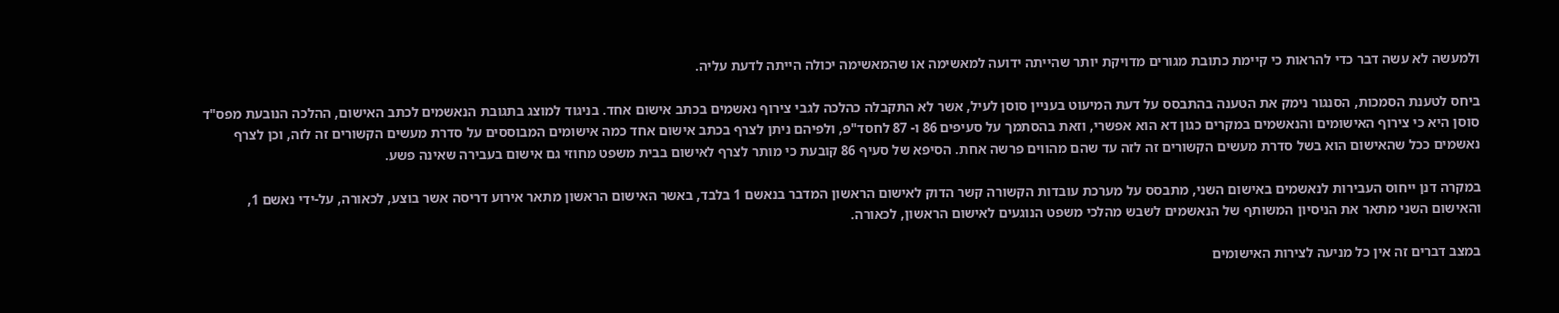ולמעשה לא עשה דבר כדי להראות כי קיימת כתובת מגורים מדויקת יותר שהייתה ידועה למאשימה או שהמאשימה יכולה הייתה לדעת עליה.

ביחס לטענת הסמכות, הסנגור נימק את הטענה בהתבסס על דעת המיעוט בעניין סוסן לעיל, אשר לא התקבלה כהלכה לגבי צירוף נאשמים בכתב אישום אחד. בניגוד למוצג בתגובת הנאשמים לכתב האישום, ההלכה הנובעת מפס"ד סוסן היא כי צירוף האישומים והנאשמים במקרים כגון דא הוא אפשרי, וזאת בהסתמך על סעיפים 86 ו- 87 לחסד"פ, ולפיהם ניתן לצרף בכתב אישום אחד כמה אישומים המבוססים על סדרת מעשים הקשורים זה לזה, וכן לצרף נאשמים ככל שהאישום הוא בשל סדרת מעשים הקשורים זה לזה עד שהם מהווים פרשה אחת. הסיפא של סעיף 86 קובעת כי מותר לצרף לאישום בבית משפט מחוזי גם אישום בעבירה שאינה פשע.

במקרה דנן ייחוס העבירות לנאשמים באישום השני, מתבסס על מערכת עובדות הקשורה קשר הדוק לאישום הראשון המדבר בנאשם 1 בלבד, באשר האישום הראשון מתאר אירוע דריסה אשר בוצע, לכאורה, על-ידי נאשם 1, והאישום השני מתאר את הניסיון המשותף של הנאשמים לשבש מהלכי משפט הנוגעים לאישום הראשון, לכאורה.

במצב דברים זה אין כל מניעה לצירות האישומים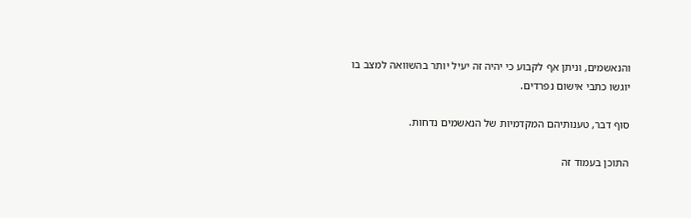והנאשמים, וניתן אף לקבוע כי יהיה זה יעיל יותר בהשוואה למצב בו יוגשו כתבי אישום נפרדים.

סוף דבר, טענותיהם המקדמיות של הנאשמים נדחות.

התוכן בעמוד זה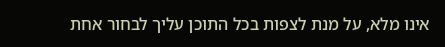אינו מלא, על מנת לצפות בכל התוכן עליך לבחור אחת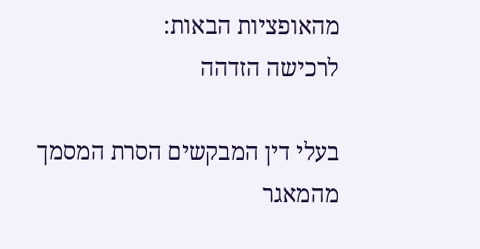מהאופציות הבאות:
לרכישה הזדהה

בעלי דין המבקשים הסרת המסמך מהמאגר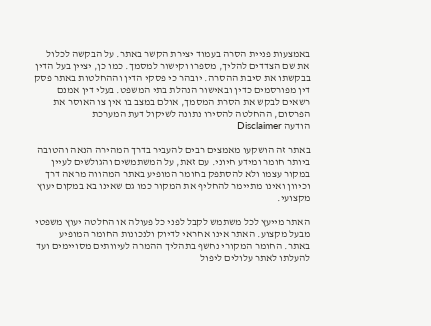באמצעות פניית הסרה בעמוד יצירת הקשר באתר. על הבקשה לכלול את שם הצדדים להליך, מספרו וקישור למסמך. כמו כן, יציין בעל הדין בבקשתו את סיבת ההסרה. יובהר כי פסקי הדין וההחלטות באתר פסק דין מפורסמים כדין ובאישור הנהלת בתי המשפט. בעלי דין אמנם רשאים לבקש את הסרת המסמך, אולם במצב בו אין צו האוסר את הפרסום, ההחלטה להסירו נתונה לשיקול דעת המערכת
הודעה Disclaimer

באתר זה הושקעו מאמצים רבים להעביר בדרך המהירה הנאה והטובה ביותר חומר ומידע חיוני. עם זאת, על המשתמשים והגולשים לעיין במקור עצמו ולא להסתפק בחומר המופיע באתר המהווה מראה דרך וכיוון ואינו מתיימר להחליף את המקור כמו גם שאינו בא במקום יעוץ מקצועי.

האתר מייעץ לכל משתמש לקבל לפני כל פעולה או החלטה יעוץ משפטי מבעל מקצוע. האתר אינו אחראי לדיוק ולנכונות החומר המופיע באתר. החומר המקורי נחשף בתהליך ההמרה לעיוותים מסויימים ועד להעלתו לאתר עלולים ליפול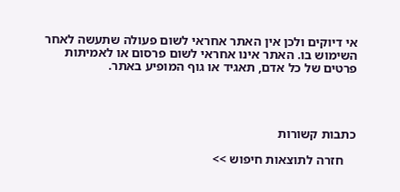אי דיוקים ולכן אין האתר אחראי לשום פעולה שתעשה לאחר השימוש בו. האתר אינו אחראי לשום פרסום או לאמיתות פרטים של כל אדם, תאגיד או גוף המופיע באתר.




כתבות קשורות

    חזרה לתוצאות חיפוש >>